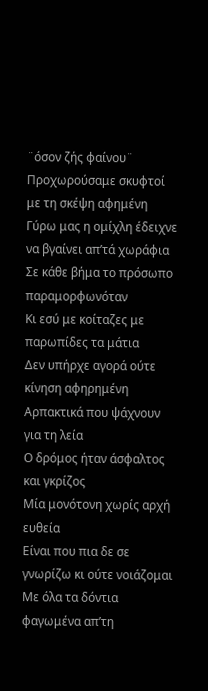¨όσον ζής φαίνου¨
Προχωρούσαμε σκυφτοί με τη σκέψη αφημένη
Γύρω μας η ομίχλη έδειχνε να βγαίνει απ’τά χωράφια
Σε κάθε βήμα το πρόσωπο παραμορφωνόταν
Κι εσύ με κοίταζες με παρωπίδες τα μάτια
Δεν υπήρχε αγορά ούτε κίνηση αφηρημένη
Αρπακτικά που ψάχνουν για τη λεία
Ο δρόμος ήταν άσφαλτος και γκρίζος
Μία μονότονη χωρίς αρχή ευθεία
Είναι που πια δε σε γνωρίζω κι ούτε νοιάζομαι
Με όλα τα δόντια φαγωμένα απ’τη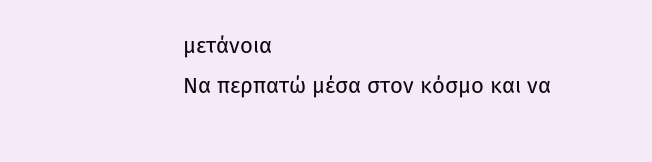μετάνοια
Να περπατώ μέσα στον κόσμο και να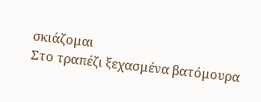σκιάζομαι
Στο τραπέζι ξεχασμένα βατόμουρα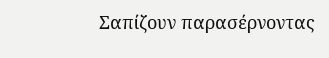Σαπίζουν παρασέρνοντας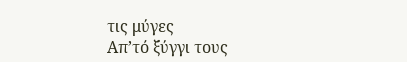τις μύγες
Απ’τό ξύγγι τους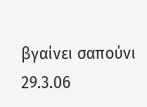βγαίνει σαπούνι
29.3.06